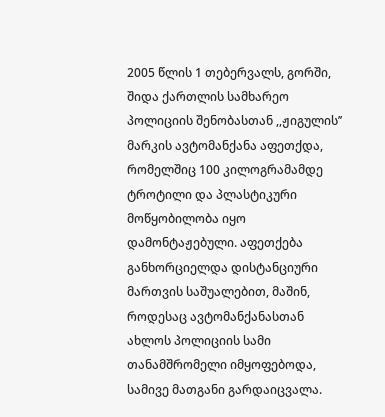2005 წლის 1 თებერვალს, გორში, შიდა ქართლის სამხარეო პოლიციის შენობასთან ,,ჟიგულის’’ მარკის ავტომანქანა აფეთქდა, რომელშიც 100 კილოგრამამდე ტროტილი და პლასტიკური მოწყობილობა იყო დამონტაჟებული. აფეთქება განხორციელდა დისტანციური მართვის საშუალებით, მაშინ, როდესაც ავტომანქანასთან ახლოს პოლიციის სამი თანამშრომელი იმყოფებოდა, სამივე მათგანი გარდაიცვალა.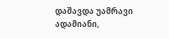დაშავდა უამრავი ადამიანი,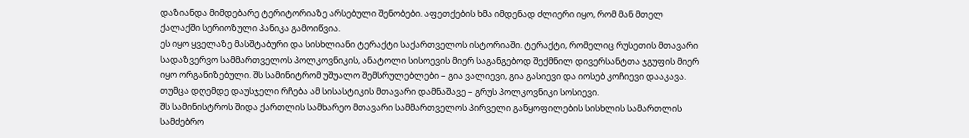დაზიანდა მიმდებარე ტერიტორიაზე არსებული შენობები. აფეთქების ხმა იმდენად ძლიერი იყო, რომ მან მთელ ქალაქში სერიოზული პანიკა გამოიწვია.
ეს იყო ყველაზე მასშტაბური და სისხლიანი ტერაქტი საქართველოს ისტორიაში. ტერაქტი, რომელიც რუსეთის მთავარი სადაზვერვო სამმართველოს პოლკოვნიკის, ანატოლი სისოევის მიერ საგანგებოდ შექმნილ დივერსანტთა ჯგუფის მიერ იყო ორგანიზებული. შს სამინიტრომ უშუალო შემსრულებლები – გია ვალიევი, გია გასიევი და იოსებ კოჩიევი დააკავა. თუმცა დღემდე დაუსჯელი რჩება ამ სისასტიკის მთავარი დამნაშავე – გრუს პოლკოვნიკი სოსიევი.
შს სამინისტროს შიდა ქართლის სამხარეო მთავარი სამმართველოს პირველი განყოფილების სისხლის სამართლის სამძებრო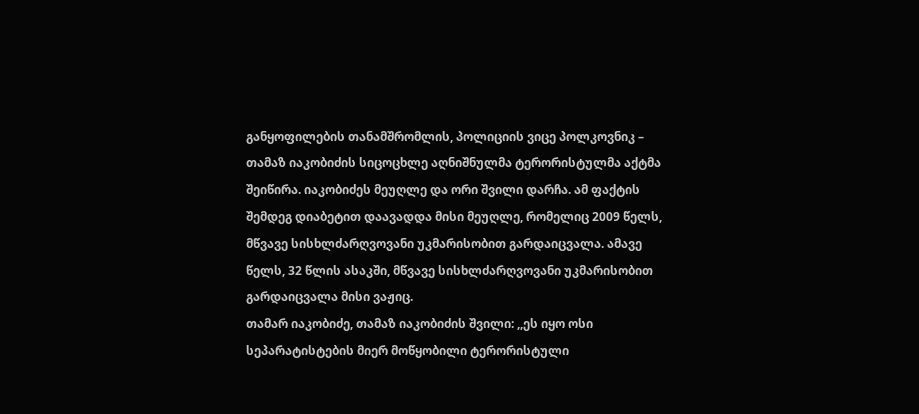განყოფილების თანამშრომლის, პოლიციის ვიცე პოლკოვნიკ – თამაზ იაკობიძის სიცოცხლე აღნიშნულმა ტერორისტულმა აქტმა შეიწირა. იაკობიძეს მეუღლე და ორი შვილი დარჩა. ამ ფაქტის შემდეგ დიაბეტით დაავადდა მისი მეუღლე, რომელიც 2009 წელს, მწვავე სისხლძარღვოვანი უკმარისობით გარდაიცვალა. ამავე წელს, 32 წლის ასაკში, მწვავე სისხლძარღვოვანი უკმარისობით გარდაიცვალა მისი ვაჟიც.
თამარ იაკობიძე, თამაზ იაკობიძის შვილი: ,,ეს იყო ოსი სეპარატისტების მიერ მოწყობილი ტერორისტული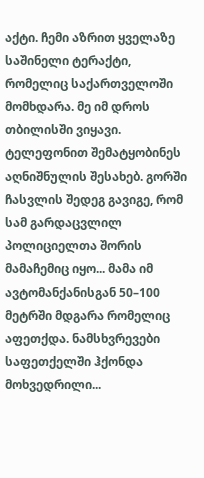აქტი. ჩემი აზრით ყველაზე საშინელი ტერაქტი, რომელიც საქართველოში მომხდარა. მე იმ დროს თბილისში ვიყავი. ტელეფონით შემატყობინეს აღნიშნულის შესახებ. გორში ჩასვლის შედეგ გავიგე, რომ სამ გარდაცვლილ პოლიციელთა შორის მამაჩემიც იყო... მამა იმ ავტომანქანისგან 50–100 მეტრში მდგარა რომელიც აფეთქდა. ნამსხვრევები საფეთქელში ჰქონდა მოხვედრილი...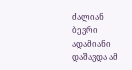ძალიან ბევრი ადამიანი დაშავდა ამ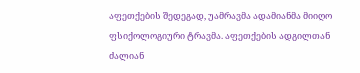აფეთქების შედეგად, უამრავმა ადამიანმა მიიღო ფსიქოლოგიური ტრავმა. აფეთქების ადგილთან ძალიან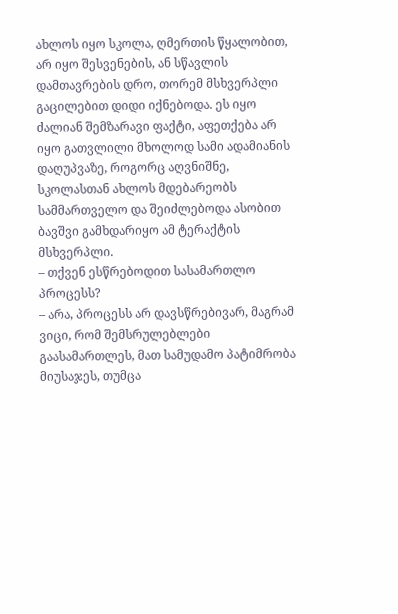ახლოს იყო სკოლა, ღმერთის წყალობით, არ იყო შესვენების, ან სწავლის დამთავრების დრო, თორემ მსხვერპლი გაცილებით დიდი იქნებოდა. ეს იყო ძალიან შემზარავი ფაქტი, აფეთქება არ იყო გათვლილი მხოლოდ სამი ადამიანის დაღუპვაზე, როგორც აღვნიშნე, სკოლასთან ახლოს მდებარეობს სამმართველო და შეიძლებოდა ასობით ბავშვი გამხდარიყო ამ ტერაქტის მსხვერპლი.
– თქვენ ესწრებოდით სასამართლო პროცესს?
– არა, პროცესს არ დავსწრებივარ, მაგრამ ვიცი, რომ შემსრულებლები გაასამართლეს, მათ სამუდამო პატიმრობა მიუსაჯეს, თუმცა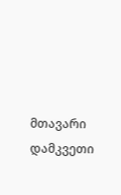მთავარი დამკვეთი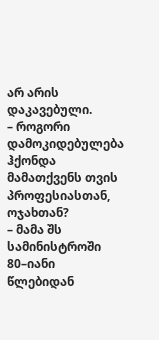არ არის დაკავებული.
– როგორი დამოკიდებულება ჰქონდა მამათქვენს თვის პროფესიასთან, ოჯახთან?
– მამა შს სამინისტროში 80–იანი წლებიდან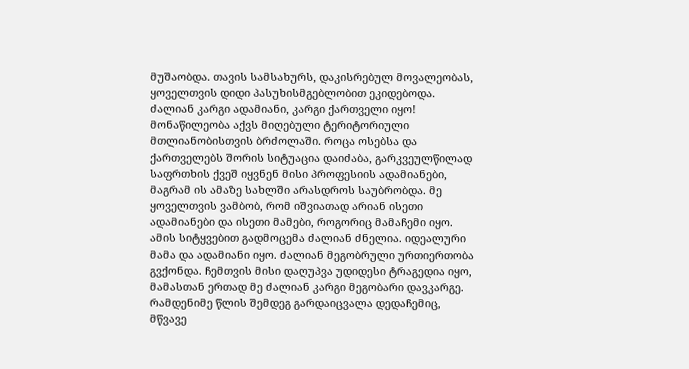მუშაობდა. თავის სამსახურს, დაკისრებულ მოვალეობას, ყოველთვის დიდი პასუხისმგებლობით ეკიდებოდა. ძალიან კარგი ადამიანი, კარგი ქართველი იყო! მონაწილეობა აქვს მიღებული ტერიტორიული მთლიანობისთვის ბრძოლაში. როცა ოსებსა და ქართველებს შორის სიტუაცია დაიძაბა, გარკვეულწილად საფრთხის ქვეშ იყვნენ მისი პროფესიის ადამიანები, მაგრამ ის ამაზე სახლში არასდროს საუბრობდა. მე ყოველთვის ვამბობ, რომ იშვიათად არიან ისეთი ადამიანები და ისეთი მამები, როგორიც მამაჩემი იყო. ამის სიტყვებით გადმოცემა ძალიან ძნელია. იდეალური მამა და ადამიანი იყო. ძალიან მეგობრული ურთიერთობა გვქონდა. ჩემთვის მისი დაღუპვა უდიდესი ტრაგედია იყო, მამასთან ერთად მე ძალიან კარგი მეგობარი დავკარგე.
რამდენიმე წლის შემდეგ გარდაიცვალა დედაჩემიც, მწვავე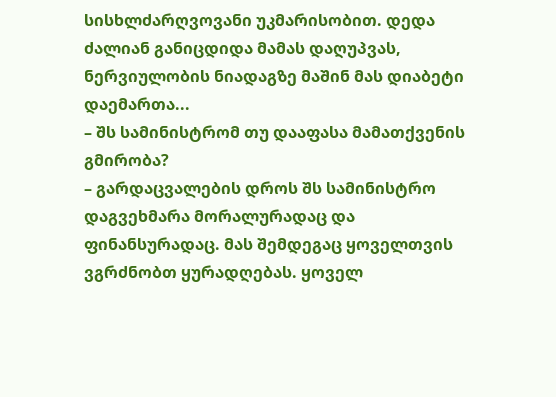სისხლძარღვოვანი უკმარისობით. დედა ძალიან განიცდიდა მამას დაღუპვას, ნერვიულობის ნიადაგზე მაშინ მას დიაბეტი დაემართა...
– შს სამინისტრომ თუ დააფასა მამათქვენის გმირობა?
– გარდაცვალების დროს შს სამინისტრო დაგვეხმარა მორალურადაც და ფინანსურადაც. მას შემდეგაც ყოველთვის ვგრძნობთ ყურადღებას. ყოველ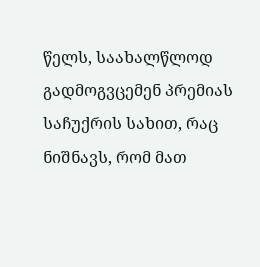წელს, საახალწლოდ გადმოგვცემენ პრემიას საჩუქრის სახით, რაც ნიშნავს, რომ მათ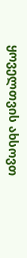ყოველთვის ახსოვთ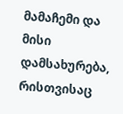მამაჩემი და მისი დამსახურება, რისთვისაც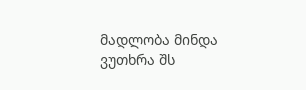მადლობა მინდა ვუთხრა შს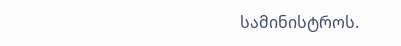სამინისტროს.